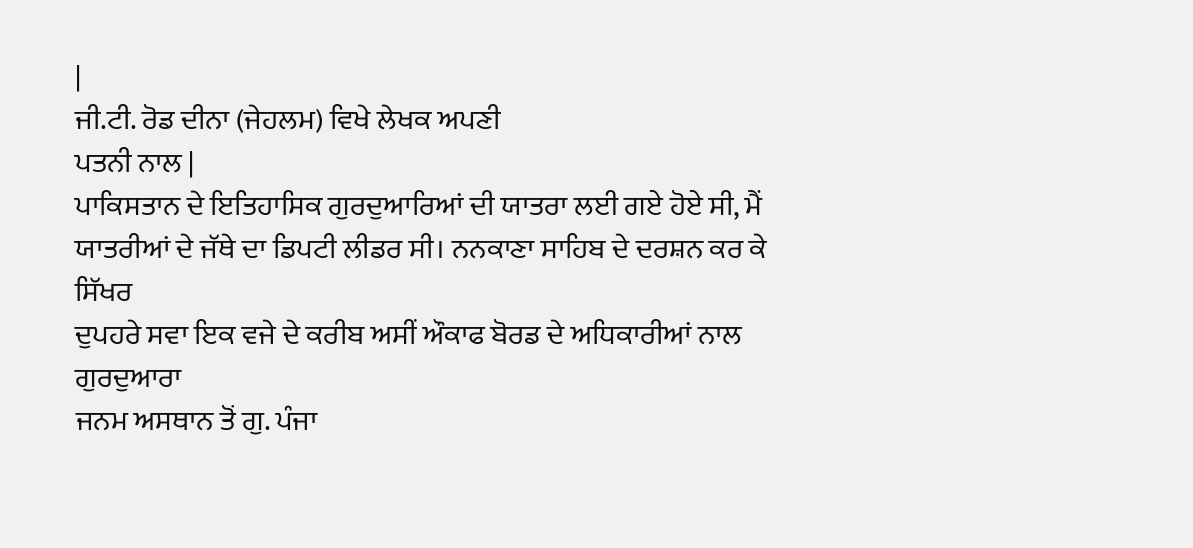|
ਜੀ.ਟੀ. ਰੋਡ ਦੀਨਾ (ਜੇਹਲਮ) ਵਿਖੇ ਲੇਖਕ ਅਪਣੀ
ਪਤਨੀ ਨਾਲ |
ਪਾਕਿਸਤਾਨ ਦੇ ਇਤਿਹਾਸਿਕ ਗੁਰਦੁਆਰਿਆਂ ਦੀ ਯਾਤਰਾ ਲਈ ਗਏ ਹੋਏ ਸੀ, ਮੈਂ
ਯਾਤਰੀਆਂ ਦੇ ਜੱਥੇ ਦਾ ਡਿਪਟੀ ਲੀਡਰ ਸੀ। ਨਨਕਾਣਾ ਸਾਹਿਬ ਦੇ ਦਰਸ਼ਨ ਕਰ ਕੇ ਸਿੱਖਰ
ਦੁਪਹਰੇ ਸਵਾ ਇਕ ਵਜੇ ਦੇ ਕਰੀਬ ਅਸੀਂ ਔਕਾਫ ਬੋਰਡ ਦੇ ਅਧਿਕਾਰੀਆਂ ਨਾਲ ਗੁਰਦੁਆਰਾ
ਜਨਮ ਅਸਥਾਨ ਤੋਂ ਗੁ. ਪੰਜਾ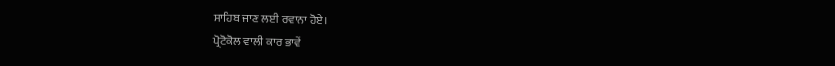ਸਾਹਿਬ ਜਾਣ ਲਈ ਰਵਾਨਾ ਹੋਏ।
ਪ੍ਰੋਟੋਕੋਲ ਵਾਲੀ ਕਾਰ ਭਾਵੇਂ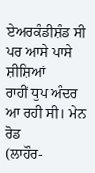ਏਅਰਕੰਡੀਸ਼ੰਡ ਸੀ ਪਰ ਆਸੇ ਪਾਸੇ ਸ਼ੀਸ਼ਿਆਂ
ਰਾਹੀਂ ਧੁਪ ਅੰਦਰ ਆ ਰਹੀ ਸੀ। ਮੇਨ ਰੋਡ
(ਲਾਹੌਰ-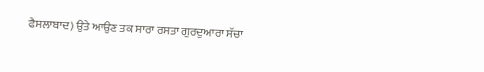ਫੈਸਲਾਬਾਦ) ਉਤੇ ਆਉਣ ਤਕ ਸਾਰਾ ਰਸਤਾ ਗੁਰਦੁਆਰਾ ਸੱਚਾ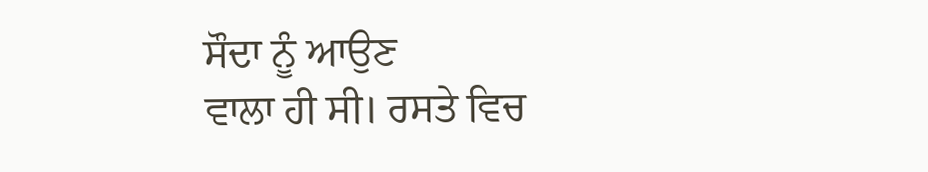ਸੌਦਾ ਨੂੰ ਆਉਣ
ਵਾਲਾ ਹੀ ਸੀ। ਰਸਤੇ ਵਿਚ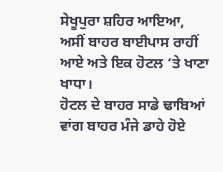ਸੇਖੂਪੁਰਾ ਸ਼ਹਿਰ ਆਇਆ,
ਅਸੀਂ ਬਾਹਰ ਬਾਈਪਾਸ ਰਾਹੀਂ ਆਏ ਅਤੇ ਇਕ ਹੋਟਲ ‘ਤੇ ਖਾਣਾ ਖਾਧਾ।
ਹੋਟਲ ਦੇ ਬਾਹਰ ਸਾਡੇ ਢਾਬਿਆਂ ਵਾਂਗ ਬਾਹਰ ਮੰਜੇ ਡਾਹੇ ਹੋਏ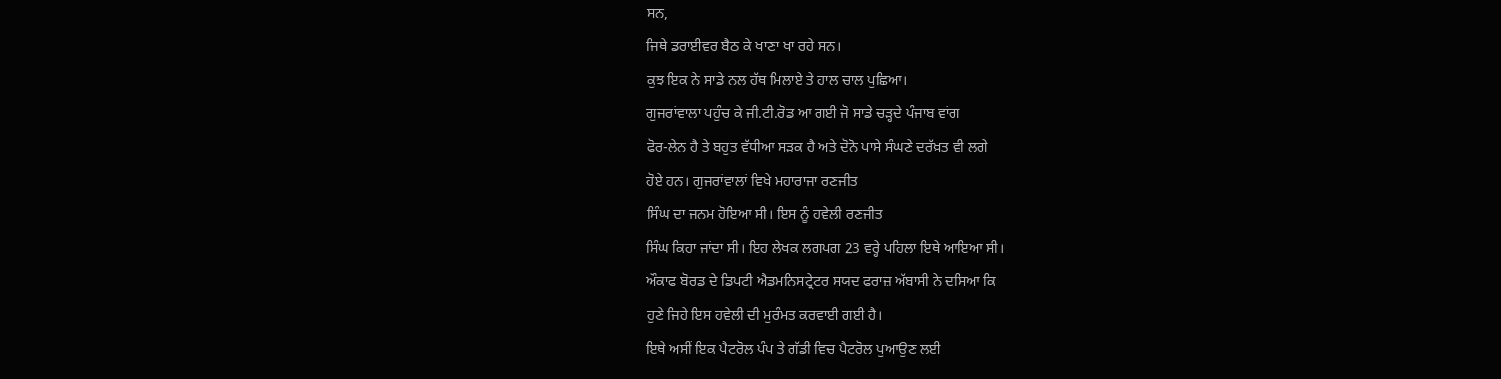ਸਨ,
ਜਿਥੇ ਡਰਾਈਵਰ ਬੈਠ ਕੇ ਖਾਣਾ ਖਾ ਰਹੇ ਸਨ।
ਕੁਝ ਇਕ ਨੇ ਸਾਡੇ ਨਲ ਹੱਥ ਮਿਲਾਏ ਤੇ ਹਾਲ ਚਾਲ ਪੁਛਿਆ।
ਗੁਜਰਾਂਵਾਲਾ ਪਹੁੰਚ ਕੇ ਜੀ.ਟੀ.ਰੋਡ ਆ ਗਈ ਜੋ ਸਾਡੇ ਚੜ੍ਹਦੇ ਪੰਜਾਬ ਵਾਂਗ
ਫੋਰ-ਲੇਨ ਹੈ ਤੇ ਬਹੁਤ ਵੱਧੀਆ ਸੜਕ ਹੈ ਅਤੇ ਦੋਨੋ ਪਾਸੇ ਸੰਘਣੇ ਦਰੱਖ਼ਤ ਵੀ ਲਗੇ
ਹੋਏ ਹਨ। ਗੁਜਰਾਂਵਾਲਾਂ ਵਿਖੇ ਮਹਾਰਾਜਾ ਰਣਜੀਤ
ਸਿੰਘ ਦਾ ਜਨਮ ਹੋਇਆ ਸੀ। ਇਸ ਨੂੰ ਹਵੇਲੀ ਰਣਜੀਤ
ਸਿੰਘ ਕਿਹਾ ਜਾਂਦਾ ਸੀ। ਇਹ ਲੇਖਕ ਲਗਪਗ 23 ਵਰ੍ਹੇ ਪਹਿਲਾ ਇਥੇ ਆਇਆ ਸੀ।
ਔਕਾਫ ਬੋਰਡ ਦੇ ਡਿਪਟੀ ਐਡਮਨਿਸਟ੍ਰੇਟਰ ਸਯਦ ਫਰਾਜ਼ ਅੱਬਾਸੀ ਨੇ ਦਸਿਆ ਕਿ
ਹੁਣੇ ਜਿਹੇ ਇਸ ਹਵੇਲੀ ਦੀ ਮੁਰੰਮਤ ਕਰਵਾਈ ਗਈ ਹੈ।
ਇਥੇ ਅਸੀਂ ਇਕ ਪੈਟਰੋਲ ਪੰਪ ਤੇ ਗੱਡੀ ਵਿਚ ਪੈਟਰੋਲ ਪੁਆਉਣ ਲਈ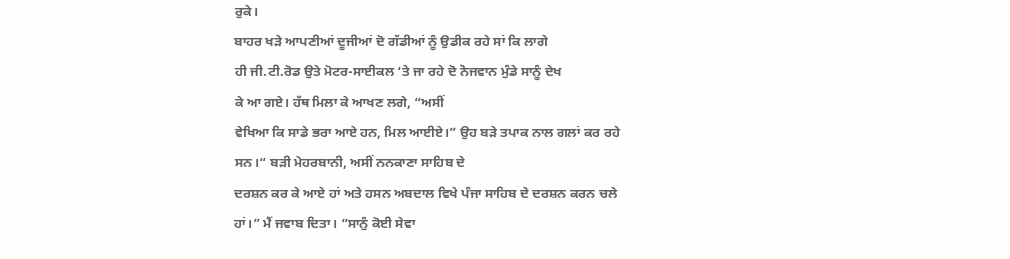ਰੁਕੇ।
ਬਾਹਰ ਖੜੇ ਆਪਣੀਆਂ ਦੂਜੀਆਂ ਦੋ ਗੱਡੀਆਂ ਨੂੰ ਉਡੀਕ ਰਹੇ ਸਾਂ ਕਿ ਲਾਗੇ
ਹੀ ਜੀ.ਟੀ.ਰੋਡ ਉਤੇ ਮੋਟਰ-ਸਾਈਕਲ ‘ਤੇ ਜਾ ਰਹੇ ਦੋ ਨੋਜਵਾਨ ਮੁੰਡੇ ਸਾਨੂੰ ਦੇਖ
ਕੇ ਆ ਗਏ। ਹੱਥ ਮਿਲਾ ਕੇ ਆਖਣ ਲਗੇ, “ਅਸੀਂ
ਵੇਖਿਆ ਕਿ ਸਾਡੇ ਭਰਾ ਆਏ ਹਨ, ਮਿਲ ਆਈਏ।” ਉਹ ਬੜੇ ਤਪਾਕ ਨਾਲ ਗਲਾਂ ਕਰ ਰਹੇ
ਸਨ।“ ਬੜੀ ਮੇਹਰਬਾਨੀ, ਅਸੀਂ ਨਨਕਾਣਾ ਸਾਹਿਬ ਦੇ
ਦਰਸ਼ਨ ਕਰ ਕੇ ਆਏ ਹਾਂ ਅਤੇ ਹਸਨ ਅਬਦਾਲ ਵਿਖੇ ਪੰਜਾ ਸਾਹਿਬ ਦੇ ਦਰਸ਼ਨ ਕਰਨ ਚਲੇ
ਹਾਂ।” ਮੈਂ ਜਵਾਬ ਦਿਤਾ। “ਸਾਨੁੰ ਕੋਈ ਸੇਵਾ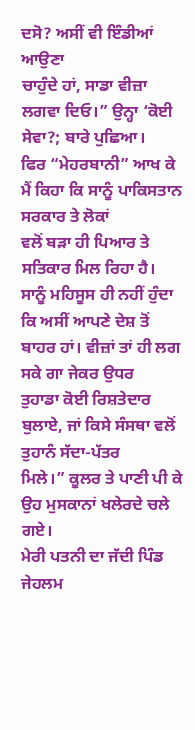ਦਸੋ? ਅਸੀਂ ਵੀ ਇੰਡੀਆਂ ਆਉਣਾ
ਚਾਹੁੰਦੇ ਹਾਂ, ਸਾਡਾ ਵੀਜ਼ਾ ਲਗਵਾ ਦਿਓ।” ਉਨ੍ਹਾ ‘ਕੋਈ ਸੇਵਾ?; ਬਾਰੇ ਪੁਛਿਆ।
ਫਿਰ “ਮੇਹਰਬਾਨੀ” ਆਖ ਕੇ ਮੈਂ ਕਿਹਾ ਕਿ ਸਾਨੂੰ ਪਾਕਿਸਤਾਨ ਸਰਕਾਰ ਤੇ ਲੋਕਾਂ
ਵਲੋਂ ਬੜਾ ਹੀ ਪਿਆਰ ਤੇ ਸਤਿਕਾਰ ਮਿਲ ਰਿਹਾ ਹੈ। ਸਾਨੂੰ ਮਹਿਸੂਸ ਹੀ ਨਹੀਂ ਹੁੰਦਾ
ਕਿ ਅਸੀਂ ਆਪਣੇ ਦੇਸ਼ ਤੋਂ ਬਾਹਰ ਹਾਂ। ਵੀਜ਼ਾਂ ਤਾਂ ਹੀ ਲਗ ਸਕੇ ਗਾ ਜੇਕਰ ਉਧਰ
ਤੁਹਾਡਾ ਕੋਈ ਰਿਸ਼ਤੇਦਾਰ ਬੁਲਾਏ, ਜਾਂ ਕਿਸੇ ਸੰਸਥਾ ਵਲੋਂ ਤੁਹਾਨੰ ਸੱਦਾ-ਪੱਤਰ
ਮਿਲੇ।” ਕੂਲਰ ਤੇ ਪਾਣੀ ਪੀ ਕੇ ਉਹ ਮੁਸਕਾਨਾਂ ਖਲੇਰਦੇ ਚਲੇ ਗਏ।
ਮੇਰੀ ਪਤਨੀ ਦਾ ਜੱਦੀ ਪਿੰਡ ਜੇਹਲਮ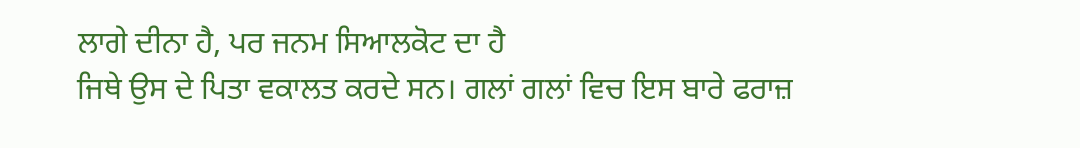ਲਾਗੇ ਦੀਨਾ ਹੈ, ਪਰ ਜਨਮ ਸਿਆਲਕੋਟ ਦਾ ਹੈ
ਜਿਥੇ ਉਸ ਦੇ ਪਿਤਾ ਵਕਾਲਤ ਕਰਦੇ ਸਨ। ਗਲਾਂ ਗਲਾਂ ਵਿਚ ਇਸ ਬਾਰੇ ਫਰਾਜ਼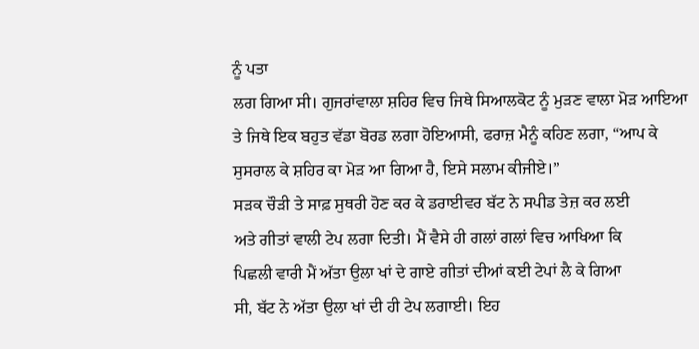ਨੂੰ ਪਤਾ
ਲਗ ਗਿਆ ਸੀ। ਗੁਜਰਾਂਵਾਲਾ ਸ਼ਹਿਰ ਵਿਚ ਜਿਥੇ ਸਿਆਲਕੋਟ ਨੂੰ ਮੁੜਣ ਵਾਲਾ ਮੋੜ ਆਇਆ
ਤੇ ਜਿਥੇ ਇਕ ਬਹੁਤ ਵੱਡਾ ਬੋਰਡ ਲਗਾ ਹੋਇਆਸੀ, ਫਰਾਜ਼ ਮੈਨੂੰ ਕਹਿਣ ਲਗਾ, “ਆਪ ਕੇ
ਸੁਸਰਾਲ ਕੇ ਸ਼ਹਿਰ ਕਾ ਮੋੜ ਆ ਗਿਆ ਹੈ, ਇਸੇ ਸਲਾਮ ਕੀਜੀਏ।”
ਸੜਕ ਚੌੜੀ ਤੇ ਸਾਫ਼ ਸੁਥਰੀ ਹੋਣ ਕਰ ਕੇ ਡਰਾਈਵਰ ਬੱਟ ਨੇ ਸਪੀਡ ਤੇਜ਼ ਕਰ ਲਈ
ਅਤੇ ਗੀਤਾਂ ਵਾਲੀ ਟੇਪ ਲਗਾ ਦਿਤੀ। ਮੈਂ ਵੈਸੇ ਹੀ ਗਲਾਂ ਗਲਾਂ ਵਿਚ ਆਖਿਆ ਕਿ
ਪਿਛਲੀ ਵਾਰੀ ਮੈਂ ਅੱਤਾ ਉਲਾ ਖਾਂ ਦੇ ਗਾਏ ਗੀਤਾਂ ਦੀਆਂ ਕਈ ਟੇਪਾਂ ਲੈ ਕੇ ਗਿਆ
ਸੀ, ਬੱਟ ਨੇ ਅੱਤਾ ਉਲਾ ਖਾਂ ਦੀ ਹੀ ਟੇਪ ਲਗਾਈ। ਇਹ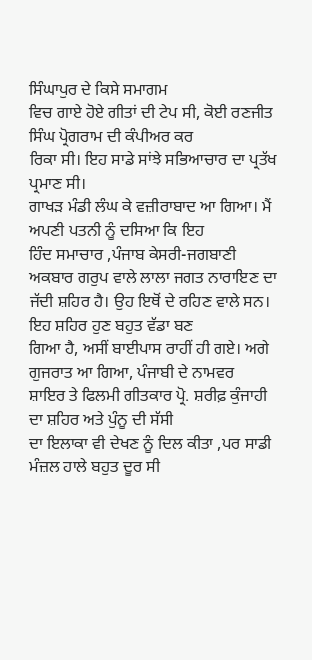ਸਿੰਘਾਪੁਰ ਦੇ ਕਿਸੇ ਸਮਾਗਮ
ਵਿਚ ਗਾਏ ਹੋਏ ਗੀਤਾਂ ਦੀ ਟੇਪ ਸੀ, ਕੋਈ ਰਣਜੀਤ ਸਿੰਘ ਪ੍ਰੋਗਰਾਮ ਦੀ ਕੰਪੀਅਰ ਕਰ
ਰਿਕਾ ਸੀ। ਇਹ ਸਾਡੇ ਸਾਂਝੇ ਸਭਿਆਚਾਰ ਦਾ ਪ੍ਰਤੱਖ ਪ੍ਰਮਾਣ ਸੀ।
ਗਾਖੜ ਮੰਡੀ ਲੰਘ ਕੇ ਵਜ਼ੀਰਾਬਾਦ ਆ ਗਿਆ। ਮੈਂ ਅਪਣੀ ਪਤਨੀ ਨੂੰ ਦਸਿਆ ਕਿ ਇਹ
ਹਿੰਦ ਸਮਾਚਾਰ ,ਪੰਜਾਬ ਕੇਸਰੀ-ਜਗਬਾਣੀ ਅਕਬਾਰ ਗਰੁਪ ਵਾਲੇ ਲਾਲਾ ਜਗਤ ਨਾਰਾਇਣ ਦਾ
ਜੱਦੀ ਸ਼ਹਿਰ ਹੈ। ਉਹ ਇਥੋਂ ਦੇ ਰਹਿਣ ਵਾਲੇ ਸਨ। ਇਹ ਸ਼ਹਿਰ ਹੁਣ ਬਹੁਤ ਵੱਡਾ ਬਣ
ਗਿਆ ਹੈ, ਅਸੀਂ ਬਾਈਪਾਸ ਰਾਹੀਂ ਹੀ ਗਏ। ਅਗੇ ਗੁਜਰਾਤ ਆ ਗਿਆ, ਪੰਜਾਬੀ ਦੇ ਨਾਮਵਰ
ਸ਼ਾਇਰ ਤੇ ਫਿਲਮੀ ਗੀਤਕਾਰ ਪ੍ਰੋ. ਸ਼ਰੀਫ਼ ਕੁੰਜਾਹੀ ਦਾ ਸ਼ਹਿਰ ਅਤੇ ਪੁੰਨੂ ਦੀ ਸੱਸੀ
ਦਾ ਇਲਾਕਾ ਵੀ ਦੇਖਣ ਨੂੰ ਦਿਲ ਕੀਤਾ ,ਪਰ ਸਾਡੀ ਮੰਜ਼ਲ ਹਾਲੇ ਬਹੁਤ ਦੂਰ ਸੀ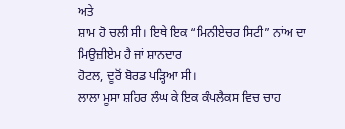ਅਤੇ
ਸ਼ਾਮ ਹੋ ਚਲੀ ਸੀ। ਇਥੇ ਇਕ “ਮਿਨੀਏਚਰ ਸਿਟੀ” ਨਾਂਅ ਦਾ ਮਿਉਜ਼ੀਏਮ ਹੈ ਜਾਂ ਸ਼ਾਨਦਾਰ
ਹੋਟਲ, ਦੂਰੋਂ ਬੋਰਡ ਪੜ੍ਹਿਆ ਸੀ।
ਲਾਲਾ ਮੂਸਾ ਸ਼ਹਿਰ ਲੰਘ ਕੇ ਇਕ ਕੰਪਲੈਕਸ ਵਿਚ ਚਾਹ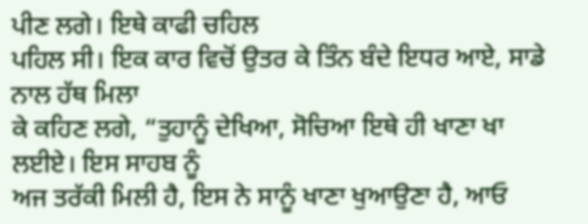ਪੀਣ ਲਗੇ। ਇਥੇ ਕਾਫੀ ਚਹਿਲ
ਪਹਿਲ ਸੀ। ਇਕ ਕਾਰ ਵਿਚੋਂ ਉਤਰ ਕੇ ਤਿੰਨ ਬੰਦੇ ਇਧਰ ਆਏ, ਸਾਡੇ ਨਾਲ ਹੱਥ ਮਿਲਾ
ਕੇ ਕਹਿਣ ਲਗੇ, “ਤੁਹਾਨੂੰ ਦੇਖਿਆ, ਸੋਚਿਆ ਇਥੇ ਹੀ ਖਾਣਾ ਖਾ ਲਈਏ। ਇਸ ਸਾਹਬ ਨੂੰ
ਅਜ ਤਰੱਕੀ ਮਿਲੀ ਹੈ, ਇਸ ਨੇ ਸਾਨੂੰ ਖਾਣਾ ਖੁਆਉਣਾ ਹੈ, ਆਓ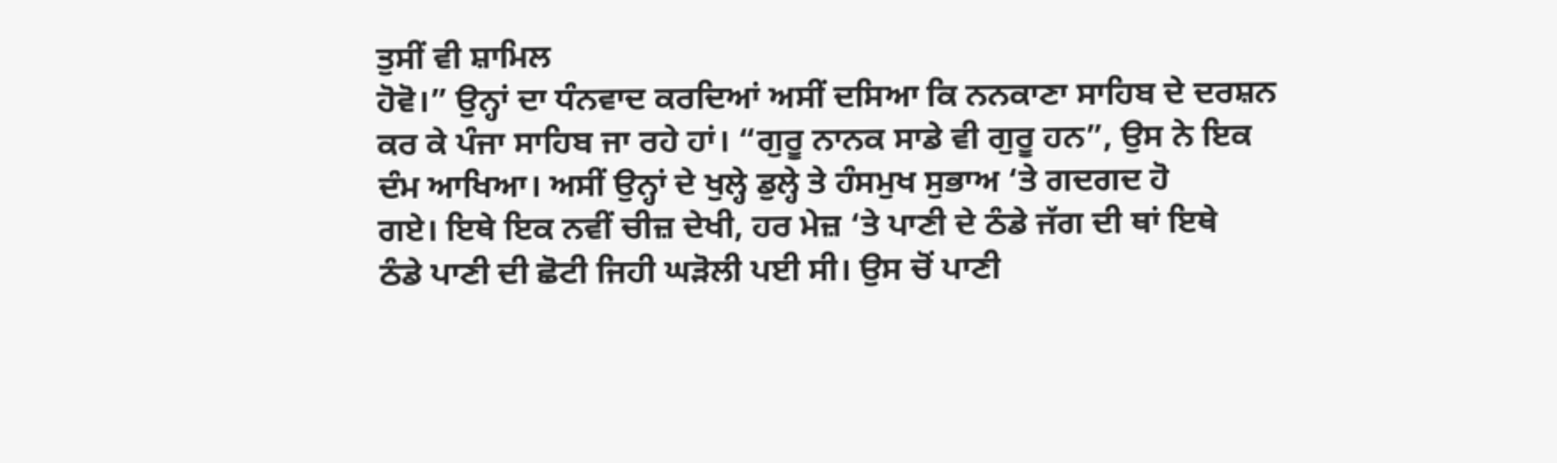ਤੁਸੀਂ ਵੀ ਸ਼ਾਮਿਲ
ਹੋਵੋ।” ਉਨ੍ਹਾਂ ਦਾ ਧੰਨਵਾਦ ਕਰਦਿਆਂ ਅਸੀਂ ਦਸਿਆ ਕਿ ਨਨਕਾਣਾ ਸਾਹਿਬ ਦੇ ਦਰਸ਼ਨ
ਕਰ ਕੇ ਪੰਜਾ ਸਾਹਿਬ ਜਾ ਰਹੇ ਹਾਂ। “ਗੁਰੂ ਨਾਨਕ ਸਾਡੇ ਵੀ ਗੁਰੂ ਹਨ”, ਉਸ ਨੇ ਇਕ
ਦੰਮ ਆਖਿਆ। ਅਸੀਂ ਉਨ੍ਹਾਂ ਦੇ ਖੁਲ੍ਹੇ ਡੁਲ੍ਹੇ ਤੇ ਹੰਸਮੁਖ ਸੁਭਾਅ ‘ਤੇ ਗਦਗਦ ਹੋ
ਗਏ। ਇਥੇ ਇਕ ਨਵੀਂ ਚੀਜ਼ ਦੇਖੀ, ਹਰ ਮੇਜ਼ ‘ਤੇ ਪਾਣੀ ਦੇ ਠੰਡੇ ਜੱਗ ਦੀ ਥਾਂ ਇਥੇ
ਠੰਡੇ ਪਾਣੀ ਦੀ ਛੋਟੀ ਜਿਹੀ ਘੜੋਲੀ ਪਈ ਸੀ। ਉਸ ਚੋਂ ਪਾਣੀ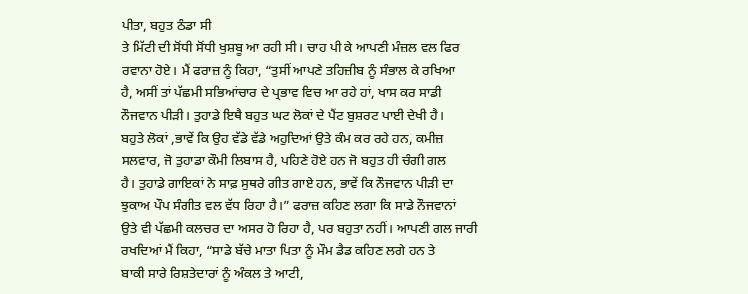ਪੀਤਾ, ਬਹੁਤ ਠੰਡਾ ਸੀ
ਤੇ ਮਿੱਟੀ ਦੀ ਸੋਂਧੀ ਸੋਂਧੀ ਖੁਸ਼ਬੂ ਆ ਰਹੀ ਸੀ। ਚਾਹ ਪੀ ਕੇ ਆਪਣੀ ਮੰਜ਼ਲ ਵਲ ਫਿਰ
ਰਵਾਨਾ ਹੋਏ। ਮੈਂ ਫਰਾਜ਼ ਨੂੰ ਕਿਹਾ, “ਤੁਸੀਂ ਆਪਣੇ ਤਹਿਜ਼ੀਬ ਨੂੰ ਸੰਭਾਲ ਕੇ ਰਖਿਆ
ਹੈ, ਅਸੀਂ ਤਾਂ ਪੱਛਮੀ ਸਭਿਆਂਚਾਰ ਦੇ ਪ੍ਰਭਾਵ ਵਿਚ ਆ ਰਹੇ ਹਾਂ, ਖਾਸ ਕਰ ਸਾਡੀ
ਨੌਜਵਾਨ ਪੀੜੀ। ਤੁਹਾਡੇ ਇਥੈ ਬਹੁਤ ਘਟ ਲੋਕਾਂ ਦੇ ਪੈਂਟ ਬੁਸ਼ਰਟ ਪਾਈ ਦੇਖੀ ਹੈ।
ਬਹੁਤੇ ਲੋਕਾਂ ,ਭਾਵੇਂ ਕਿ ਉਹ ਵੱਡੇ ਵੱਡੇ ਅਹੁਦਿਆਂ ਉਤੇ ਕੰਮ ਕਰ ਰਹੇ ਹਨ, ਕਮੀਜ਼
ਸਲਵਾਰ, ਜੋ ਤੁਹਾਡਾ ਕੌਮੀ ਲਿਬਾਸ ਹੈ, ਪਹਿਣੇ ਹੋਏ ਹਨ ਜੋ ਬਹੁਤ ਹੀ ਚੰਗੀ ਗਲ
ਹੈ। ਤੁਹਾਡੇ ਗਾਇਕਾਂ ਨੇ ਸਾਫ਼ ਸੁਥਰੇ ਗੀਤ ਗਾਏ ਹਨ, ਭਾਵੇਂ ਕਿ ਨੌਜਵਾਨ ਪੀੜੀ ਦਾ
ਝੁਕਾਅ ਪੌਪ ਸੰਗੀਤ ਵਲ ਵੱਧ ਰਿਹਾ ਹੈ।” ਫਰਾਜ਼ ਕਹਿਣ ਲਗਾ ਕਿ ਸਾਡੇ ਨੌਜਵਾਨਾਂ
ਉਤੇ ਵੀ ਪੱਛਮੀ ਕਲਚਰ ਦਾ ਅਸਰ ਹੋ ਰਿਹਾ ਹੈ, ਪਰ ਬਹੁਤਾ ਨਹੀਂ। ਆਪਣੀ ਗਲ ਜਾਰੀ
ਰਖਦਿਆਂ ਮੈਂ ਕਿਹਾ, “ਸਾਡੇ ਬੱਚੇ ਮਾਤਾ ਪਿਤਾ ਨੂੰ ਮੌਮ ਡੈਡ ਕਹਿਣ ਲਗੇ ਹਨ ਤੇ
ਬਾਕੀ ਸਾਰੇ ਰਿਸ਼ਤੇਦਾਰਾਂ ਨੂੰ ਅੰਕਲ ਤੇ ਆਟੀ,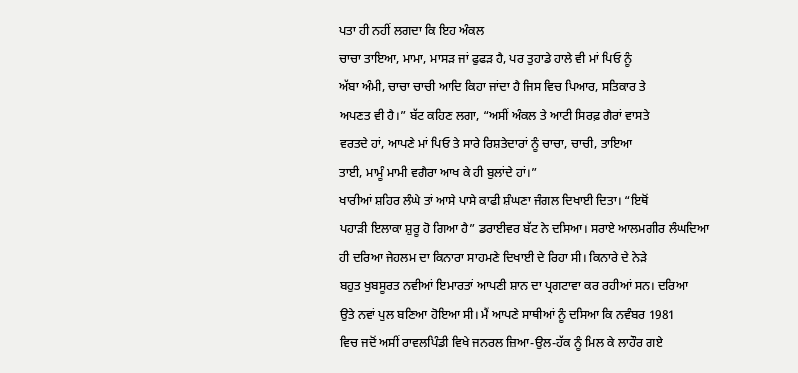ਪਤਾ ਹੀ ਨਹੀਂ ਲਗਦਾ ਕਿ ਇਹ ਅੰਕਲ
ਚਾਚਾ ਤਾਇਆ, ਮਾਮਾ, ਮਾਸੜ ਜਾਂ ਫੁਫੜ ਹੈ, ਪਰ ਤੁਹਾਡੇ ਹਾਲੇ ਵੀ ਮਾਂ ਪਿਓ ਨੂੰ
ਅੱਬਾ ਅੰਮੀ, ਚਾਚਾ ਚਾਚੀ ਆਦਿ ਕਿਹਾ ਜਾਂਦਾ ਹੈ ਜਿਸ ਵਿਚ ਪਿਆਰ, ਸਤਿਕਾਰ ਤੇ
ਅਪਣਤ ਵੀ ਹੈ।” ਬੱਟ ਕਹਿਣ ਲਗਾ, “ਅਸੀਂ ਅੰਕਲ ਤੇ ਆਟੀ ਸਿਰਫ਼ ਗੈਰਾਂ ਵਾਸਤੇ
ਵਰਤਦੇ ਹਾਂ, ਆਪਣੇ ਮਾਂ ਪਿਓ ਤੇ ਸਾਰੇ ਰਿਸ਼ਤੇਦਾਰਾਂ ਨੂੰ ਚਾਚਾ, ਚਾਚੀ, ਤਾਇਆ
ਤਾਈ, ਮਾਮੂੰ ਮਾਮੀ ਵਗੈਰਾ ਆਖ ਕੇ ਹੀ ਬੁਲਾਂਦੇ ਹਾਂ।”
ਖਾਰੀਆਂ ਸ਼ਹਿਰ ਲੰਘੇ ਤਾਂ ਆਸੇ ਪਾਸੇ ਕਾਫੀ ਸ਼ੰਘਣਾ ਜੰਗਲ ਦਿਖਾਈ ਦਿਤਾ। “ਇਥੋਂ
ਪਹਾੜੀ ਇਲਾਕਾ ਸ਼ੁਰੂ ਹੋ ਗਿਆ ਹੈ” ਡਰਾਈਵਰ ਬੱਟ ਨੇ ਦਸਿਆ। ਸਰਾਏ ਆਲਮਗੀਰ ਲੰਘਦਿਆ
ਹੀ ਦਰਿਆ ਜੇਹਲਮ ਦਾ ਕਿਨਾਰਾ ਸਾਹਮਣੇ ਦਿਖਾਈ ਦੇ ਰਿਹਾ ਸੀ। ਕਿਨਾਰੇ ਦੇ ਨੇੜੇ
ਬਹੁਤ ਖੁਬਸੂਰਤ ਨਵੀਆਂ ਇਮਾਰਤਾਂ ਆਪਣੀ ਸ਼ਾਨ ਦਾ ਪ੍ਰਗਟਾਵਾ ਕਰ ਰਹੀਆਂ ਸਨ। ਦਰਿਆ
ਉਤੇ ਨਵਾਂ ਪੁਲ ਬਣਿਆ ਹੋਇਆ ਸੀ। ਮੈਂ ਆਪਣੇ ਸਾਥੀਆਂ ਨੂੰ ਦਸਿਆ ਕਿ ਨਵੰਬਰ 1981
ਵਿਚ ਜਦੋਂ ਅਸੀਂ ਰਾਵਲਪਿੰਡੀ ਵਿਖੇ ਜਨਰਲ ਜ਼ਿਆ-ਉਲ-ਹੱਕ ਨੂੰ ਮਿਲ ਕੇ ਲਾਹੌਰ ਗਏ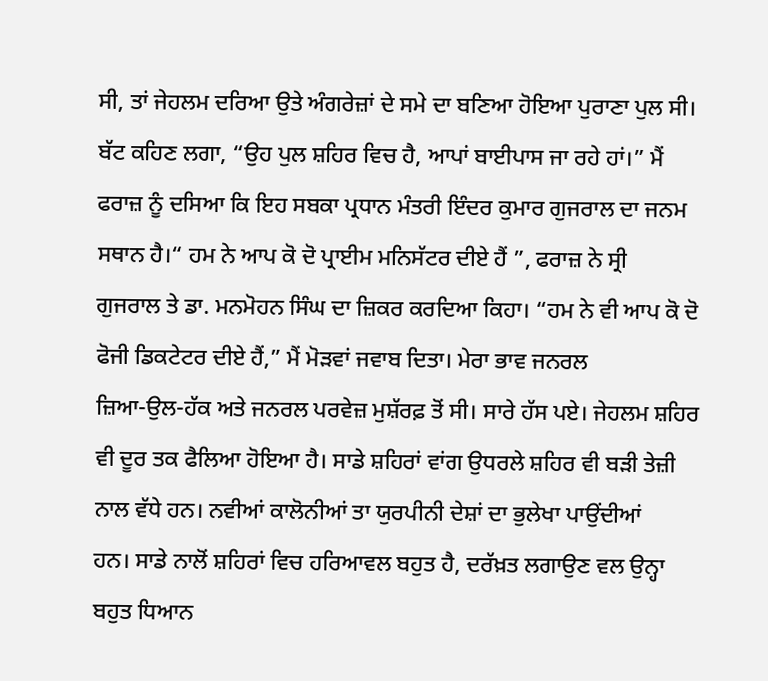ਸੀ, ਤਾਂ ਜੇਹਲਮ ਦਰਿਆ ਉਤੇ ਅੰਗਰੇਜ਼ਾਂ ਦੇ ਸਮੇ ਦਾ ਬਣਿਆ ਹੋਇਆ ਪੁਰਾਣਾ ਪੁਲ ਸੀ।
ਬੱਟ ਕਹਿਣ ਲਗਾ, “ਉਹ ਪੁਲ ਸ਼ਹਿਰ ਵਿਚ ਹੈ, ਆਪਾਂ ਬਾਈਪਾਸ ਜਾ ਰਹੇ ਹਾਂ।” ਮੈਂ
ਫਰਾਜ਼ ਨੂੰ ਦਸਿਆ ਕਿ ਇਹ ਸਬਕਾ ਪ੍ਰਧਾਨ ਮੰਤਰੀ ਇੰਦਰ ਕੁਮਾਰ ਗੁਜਰਾਲ ਦਾ ਜਨਮ
ਸਥਾਨ ਹੈ।“ ਹਮ ਨੇ ਆਪ ਕੋ ਦੋ ਪ੍ਰਾਈਮ ਮਨਿਸੱਟਰ ਦੀਏ ਹੈਂ ”, ਫਰਾਜ਼ ਨੇ ਸ੍ਰੀ
ਗੁਜਰਾਲ ਤੇ ਡਾ. ਮਨਮੋਹਨ ਸਿੰਘ ਦਾ ਜ਼ਿਕਰ ਕਰਦਿਆ ਕਿਹਾ। “ਹਮ ਨੇ ਵੀ ਆਪ ਕੋ ਦੋ
ਫੋਜੀ ਡਿਕਟੇਟਰ ਦੀਏ ਹੈਂ,” ਮੈਂ ਮੋੜਵਾਂ ਜਵਾਬ ਦਿਤਾ। ਮੇਰਾ ਭਾਵ ਜਨਰਲ
ਜ਼ਿਆ-ਉਲ-ਹੱਕ ਅਤੇ ਜਨਰਲ ਪਰਵੇਜ਼ ਮੁਸ਼ੱਰਫ਼ ਤੋਂ ਸੀ। ਸਾਰੇ ਹੱਸ ਪਏ। ਜੇਹਲਮ ਸ਼ਹਿਰ
ਵੀ ਦੂਰ ਤਕ ਫੈਲਿਆ ਹੋਇਆ ਹੈ। ਸਾਡੇ ਸ਼ਹਿਰਾਂ ਵਾਂਗ ਉਧਰਲੇ ਸ਼ਹਿਰ ਵੀ ਬੜੀ ਤੇਜ਼ੀ
ਨਾਲ ਵੱਧੇ ਹਨ। ਨਵੀਆਂ ਕਾਲੋਨੀਆਂ ਤਾ ਯੁਰਪੀਨੀ ਦੇਸ਼ਾਂ ਦਾ ਭੁਲੇਖਾ ਪਾਉਂਦੀਆਂ
ਹਨ। ਸਾਡੇ ਨਾਲੋਂ ਸ਼ਹਿਰਾਂ ਵਿਚ ਹਰਿਆਵਲ ਬਹੁਤ ਹੈ, ਦਰੱਖ਼ਤ ਲਗਾਉਣ ਵਲ ਉਨ੍ਹਾ
ਬਹੁਤ ਧਿਆਨ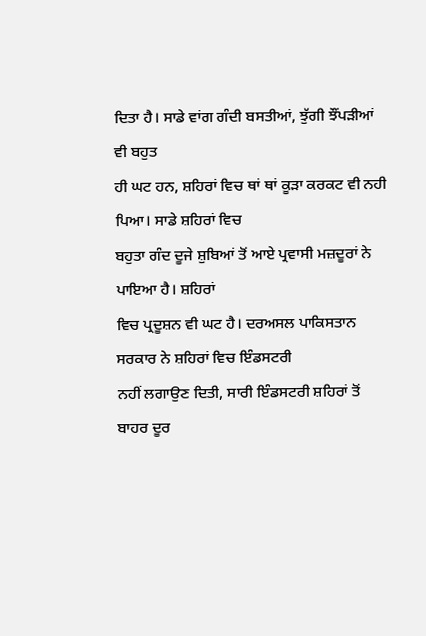ਦਿਤਾ ਹੈ। ਸਾਡੇ ਵਾਂਗ ਗੰਦੀ ਬਸਤੀਆਂ, ਝੁੱਗੀ ਝੌਂਪੜੀਆਂ ਵੀ ਬਹੁਤ
ਹੀ ਘਟ ਹਨ, ਸ਼ਹਿਰਾਂ ਵਿਚ ਥਾਂ ਥਾਂ ਕੂੜਾ ਕਰਕਟ ਵੀ ਨਹੀ ਪਿਆ। ਸਾਡੇ ਸ਼ਹਿਰਾਂ ਵਿਚ
ਬਹੁਤਾ ਗੰਦ ਦੂਜੇ ਸ਼ੁਬਿਆਂ ਤੋਂ ਆਏ ਪ੍ਰਵਾਸੀ ਮਜ਼ਦੂਰਾਂ ਨੇ ਪਾਇਆ ਹੈ। ਸ਼ਹਿਰਾਂ
ਵਿਚ ਪ੍ਰਦੂਸ਼ਨ ਵੀ ਘਟ ਹੈ। ਦਰਅਸਲ ਪਾਕਿਸਤਾਨ ਸਰਕਾਰ ਨੇ ਸ਼ਹਿਰਾਂ ਵਿਚ ਇੰਡਸਟਰੀ
ਨਹੀਂ ਲਗਾਉਣ ਦਿਤੀ, ਸਾਰੀ ਇੰਡਸਟਰੀ ਸ਼ਹਿਰਾਂ ਤੋਂ ਬਾਹਰ ਦੂਰ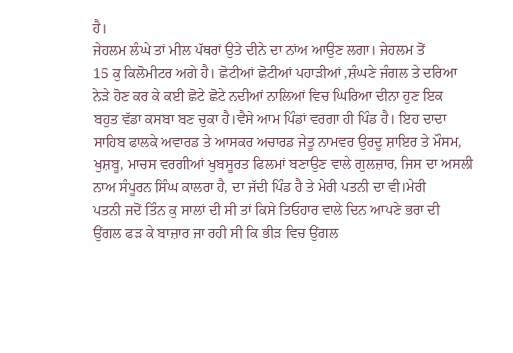ਹੈ।
ਜੇਹਲਮ ਲੰਘੇ ਤਾਂ ਮੀਲ ਪੱਥਰਾਂ ਉਤੇ ਦੀਨੇ ਦਾ ਨਾਂਅ ਆਉਣ ਲਗਾ। ਜੇਹਲਮ ਤੋਂ
15 ਕੁ ਕਿਲੋਮੀਟਰ ਅਗੇ ਹੈ। ਛੋਟੀਆਂ ਛੋਟੀਆਂ ਪਹਾੜੀਆਂ ,ਸ਼ੰਘਣੇ ਜੰਗਲ ਤੇ ਦਰਿਆ
ਨੇੜੇ ਹੋਣ ਕਰ ਕੇ ਕਈ ਛੋਟੇ ਛੋਟੇ ਨਦੀਆਂ ਨਾਲਿਆਂ ਵਿਚ ਘਿਰਿਆ ਦੀਨਾ ਹੁਣ ਇਕ
ਬਹੁਤ ਵੱਡਾ ਕਸਬਾ ਬਣ ਚੁਕਾ ਹੈ।ਵੈਸੇ ਆਮ ਪਿੰਡਾਂ ਵਰਗਾ ਹੀ ਪਿੰਡ ਹੈ। ਇਹ ਦਾਦਾ
ਸਾਹਿਬ ਫਾਲਕੇ ਅਵਾਰਡ ਤੇ ਆਸਕਰ ਅਚਾਰਡ ਜੇਤੂ ਨਾਮਵਰ ਉਰਦੂ ਸ਼ਾਇਰ ਤੇ ਮੌਸਮ,
ਖੁਸ਼ਬੂ, ਮਾਚਸ ਵਰਗੀਆਂ ਖੁਬਸੂਰਤ ਫਿਲਮਾਂ ਬਣਾਉਣ ਵਾਲੇ ਗੁਲਜ਼ਾਰ, ਜਿਸ ਦਾ ਅਸਲੀ
ਨਾਅ ਸੰਪੂਰਨ ਸਿੰਘ ਕਾਲਰਾ ਹੈ, ਦਾ ਜੱਦੀ ਪਿੰਡ ਹੈ ਤੇ ਮੇਰੀ ਪਤਨੀ ਦਾ ਵੀ।ਮੇਰੀ
ਪਤਨੀ ਜਦੋਂ ਤਿੰਨ ਕੁ ਸਾਲਾਂ ਦੀ ਸੀ ਤਾਂ ਕਿਸੇ ਤਿਓਹਾਰ ਵਾਲੇ ਦਿਨ ਆਪਣੇ ਭਰਾ ਦੀ
ਉਂਗਲ ਫੜ ਕੇ ਬਾਜ਼ਾਰ ਜਾ ਰਹੀ ਸੀ ਕਿ ਭੀੜ ਵਿਚ ਉਂਗਲ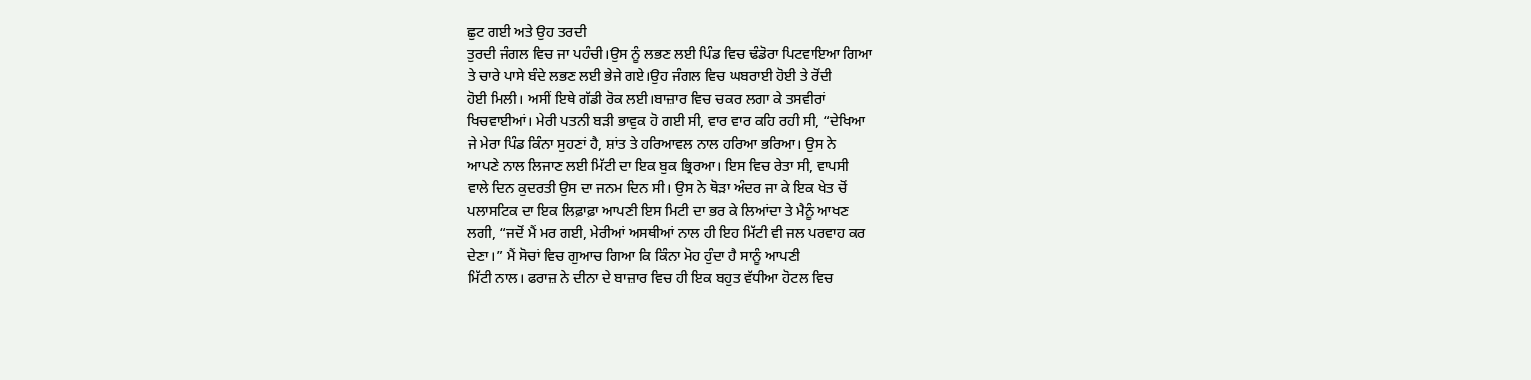ਛੁਟ ਗਈ ਅਤੇ ਉਹ ਤਰਦੀ
ਤੁਰਦੀ ਜੰਗਲ ਵਿਚ ਜਾ ਪਹੰਚੀ।ਉਸ ਨੂੰ ਲਭਣ ਲਈ ਪਿੰਡ ਵਿਚ ਢੰਡੋਰਾ ਪਿਟਵਾਇਆ ਗਿਆ
ਤੇ ਚਾਰੇ ਪਾਸੇ ਬੰਦੇ ਲਭਣ ਲਈ ਭੇਜੇ ਗਏ।ਉਹ ਜੰਗਲ ਵਿਚ ਘਬਰਾਈ ਹੋਈ ਤੇ ਰੋਂਦੀ
ਹੋਈ ਮਿਲੀ। ਅਸੀਂ ਇਥੇ ਗੱਡੀ ਰੋਕ ਲਈ।ਬਾਜ਼ਾਰ ਵਿਚ ਚਕਰ ਲਗਾ ਕੇ ਤਸਵੀਰਾਂ
ਖਿਚਵਾਈਆਂ। ਮੇਰੀ ਪਤਨੀ ਬੜੀ ਭਾਵੁਕ ਹੋ ਗਈ ਸੀ, ਵਾਰ ਵਾਰ ਕਹਿ ਰਹੀ ਸੀ, “ਦੇਖਿਆ
ਜੇ ਮੇਰਾ ਪਿੰਡ ਕਿੰਨਾ ਸੁਹਣਾਂ ਹੈ, ਸ਼ਾਂਤ ਤੇ ਹਰਿਆਵਲ ਨਾਲ ਹਰਿਆ ਭਰਿਆ। ਉਸ ਨੇ
ਆਪਣੇ ਨਾਲ ਲਿਜਾਣ ਲਈ ਮਿੱਟੀ ਦਾ ਇਕ ਬੁਕ ਭ੍ਰਿਰਆ। ਇਸ ਵਿਚ ਰੇਤਾ ਸੀ, ਵਾਪਸੀ
ਵਾਲੇ ਦਿਨ ਕੁਦਰਤੀ ਉਸ ਦਾ ਜਨਮ ਦਿਨ ਸੀ। ਉਸ ਨੇ ਥੋੜਾ ਅੰਦਰ ਜਾ ਕੇ ਇਕ ਖੇਤ ਚੋਂ
ਪਲਾਸਟਿਕ ਦਾ ਇਕ ਲਿਫ਼ਾਫ਼ਾ ਆਪਣੀ ਇਸ ਮਿਟੀ ਦਾ ਭਰ ਕੇ ਲਿਆਂਦਾ ਤੇ ਮੈਨੂੰ ਆਖਣ
ਲਗੀ, “ਜਦੋਂ ਮੈਂ ਮਰ ਗਈ, ਮੇਰੀਆਂ ਅਸਥੀਆਂ ਨਾਲ ਹੀ ਇਹ ਮਿੱਟੀ ਵੀ ਜਲ ਪਰਵਾਹ ਕਰ
ਦੇਣਾ।” ਮੈਂ ਸੋਚਾਂ ਵਿਚ ਗੁਆਚ ਗਿਆ ਕਿ ਕਿੰਨਾ ਮੋਹ ਹੁੰਦਾ ਹੈ ਸਾਨੂੰ ਆਪਣੀ
ਮਿੱਟੀ ਨਾਲ। ਫਰਾਜ਼ ਨੇ ਦੀਨਾ ਦੇ ਬਾਜ਼ਾਰ ਵਿਚ ਹੀ ਇਕ ਬਹੁਤ ਵੱਧੀਆ ਹੋਟਲ ਵਿਚ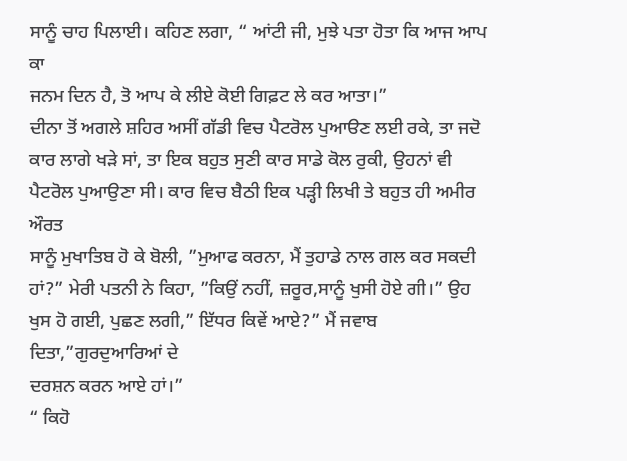ਸਾਨੂੰ ਚਾਹ ਪਿਲਾਈ। ਕਹਿਣ ਲਗਾ, “ ਆਂਟੀ ਜੀ, ਮੁਝੇ ਪਤਾ ਹੋਤਾ ਕਿ ਆਜ ਆਪ ਕਾ
ਜਨਮ ਦਿਨ ਹੈ, ਤੋ ਆਪ ਕੇ ਲੀਏ ਕੋਈ ਗਿਫ਼ਟ ਲੇ ਕਰ ਆਤਾ।”
ਦੀਨਾ ਤੋਂ ਅਗਲੇ ਸ਼ਹਿਰ ਅਸੀਂ ਗੱਡੀ ਵਿਚ ਪੈਟਰੋਲ ਪੁਆੳਣ ਲਈ ਰਕੇ, ਤਾ ਜਦੋ
ਕਾਰ ਲਾਗੇ ਖੜੇ ਸਾਂ, ਤਾ ਇਕ ਬਹੁਤ ਸੁਣੀ ਕਾਰ ਸਾਡੇ ਕੋਲ ਰੁਕੀ, ਉਹਨਾਂ ਵੀ
ਪੈਟਰੋਲ ਪੁਆਉਣਾ ਸੀ। ਕਾਰ ਵਿਚ ਬੈਠੀ ਇਕ ਪੜ੍ਹੀ ਲਿਖੀ ਤੇ ਬਹੁਤ ਹੀ ਅਮੀਰ ਔਰਤ
ਸਾਨੂੰ ਮੁਖਾਤਿਬ ਹੋ ਕੇ ਬੋਲੀ, ”ਮੁਆਫ ਕਰਨਾ, ਮੈਂ ਤੁਹਾਡੇ ਨਾਲ ਗਲ ਕਰ ਸਕਦੀ
ਹਾਂ?” ਮੇਰੀ ਪਤਨੀ ਨੇ ਕਿਹਾ, ”ਕਿਉਂ ਨਹੀਂ, ਜ਼ਰੂਰ,ਸਾਨੂੰ ਖੁਸੀ ਹੋਏ ਗੀ।” ਉਹ
ਖੁਸ ਹੋ ਗਈ, ਪੁਛਣ ਲਗੀ,” ਇੱਧਰ ਕਿਵੇਂ ਆਏ?” ਮੈਂ ਜਵਾਬ ਦਿਤਾ,”ਗੁਰਦੁਆਰਿਆਂ ਦੇ
ਦਰਸ਼ਨ ਕਰਨ ਆਏ ਹਾਂ।”
“ ਕਿਹੋ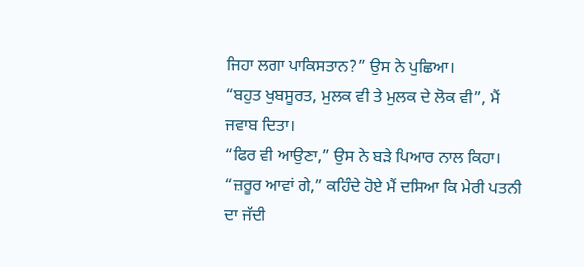ਜਿਹਾ ਲਗਾ ਪਾਕਿਸਤਾਨ?” ਉਸ ਨੇ ਪੁਛਿਆ।
“ਬਹੁਤ ਖੁਬਸੂਰਤ, ਮੁਲਕ ਵੀ ਤੇ ਮੁਲਕ ਦੇ ਲੋਕ ਵੀ”, ਮੈਂ ਜਵਾਬ ਦਿਤਾ।
“ਫਿਰ ਵੀ ਆਉਣਾ,” ਉਸ ਨੇ ਬੜੇ ਪਿਆਰ ਨਾਲ ਕਿਹਾ।
“ਜ਼ਰੂਰ ਆਵਾਂ ਗੇ,” ਕਹਿੰਦੇ ਹੋਏ ਮੈਂ ਦਸਿਆ ਕਿ ਮੇਰੀ ਪਤਨੀ ਦਾ ਜੱਦੀ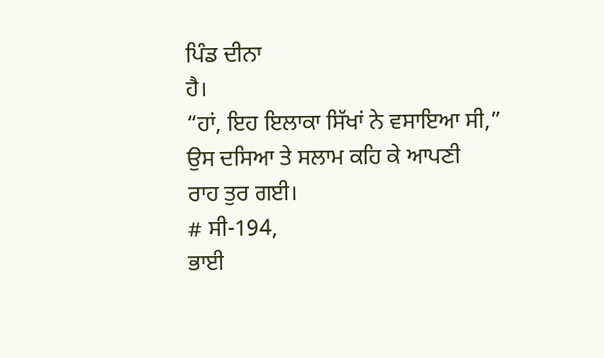ਪਿੰਡ ਦੀਨਾ
ਹੈ।
“ਹਾਂ, ਇਹ ਇਲਾਕਾ ਸਿੱਖਾਂ ਨੇ ਵਸਾਇਆ ਸੀ,” ਉਸ ਦਸਿਆ ਤੇ ਸਲਾਮ ਕਹਿ ਕੇ ਆਪਣੀ
ਰਾਹ ਤੁਰ ਗਈ।
# ਸੀ-194,
ਭਾਈ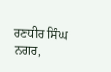ਰਣਧੀਰ ਸਿੰਘ ਨਗਰ,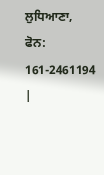ਲੁਧਿਆਣਾ,
ਫੋਨ: 161-2461194 |